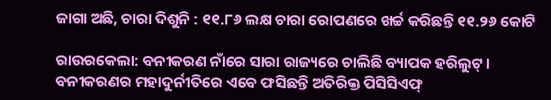ଜାଗା ଅଛି, ଚାରା ଦିଶୁନି : ୧୧.୮୬ ଲକ୍ଷ ଚାରା ରୋପଣରେ ଖର୍ଚ୍ଚ କରିଛନ୍ତି ୧୧.୨୬ କୋଟି

ରାଉର‌କେଲା: ବନୀକରଣ ନାଁରେ ସାରା ରାଜ୍ୟରେ ଚାଲିଛି ବ୍ୟାପକ ହରିଲୁଟ୍‌। ବନୀକରଣର ମହାଦୁର୍ନୀତିରେ ଏବେ ଫସିଛନ୍ତି ଅତିରିକ୍ତ ପିସିସିଏଫ୍‌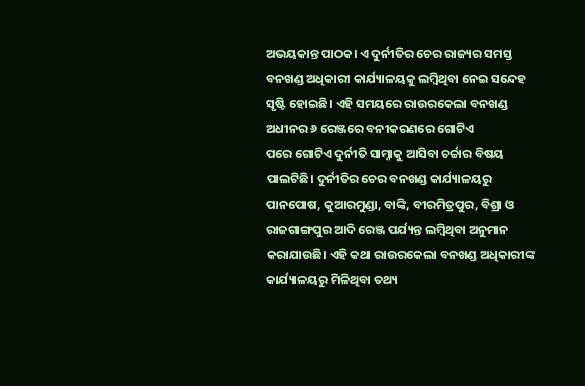ଅଭୟକାନ୍ତ ପାଠକ। ଏ ଦୁର୍ନୀତିର ଚେର ରାଜ୍ୟର ସମସ୍ତ ବନଖଣ୍ଡ ଅଧିକାରୀ କାର୍ଯ୍ୟାଳୟକୁ ଲମ୍ବିଥିବା ନେଇ ସନ୍ଦେହ ସୃଷ୍ଟି ହୋଇଛି। ଏହି ସମୟରେ ରାଉରକେଲା ବନଖଣ୍ଡ ଅଧୀନର ୬ ରେଞ୍ଜରେ ବନୀକରଣରେ ଗୋଟିଏ ପରେ ‌ଗୋଟିଏ ଦୁର୍ନୀତି ସାମ୍ନାକୁ ଆସିବା ଚର୍ଚ୍ଚାର ବିଷୟ ପାଲଟିଛି। ଦୁର୍ନୀତିର ଚେର ବନଖଣ୍ଡ କାର୍ଯ୍ୟାଳୟରୁ ପାନପୋଷ, କୁଆରମୁଣ୍ଡା, ବାଙ୍କି, ବୀରମିତ୍ରପୁର, ବିଶ୍ରା ଓ ରାଜଗାଙ୍ଗପୁର ଆଦି ରେଞ୍ଜ ପର୍ଯ୍ୟନ୍ତ ଲମ୍ବିଥିବା ଅନୁମାନ କରାଯାଉଛି। ଏହି କଥା ରାଉରକେଲା ବନଖଣ୍ଡ ଅଧିକାରୀଙ୍କ କାର୍ଯ୍ୟାଳୟରୁ ମିଳିଥିବା ତଥ୍ୟ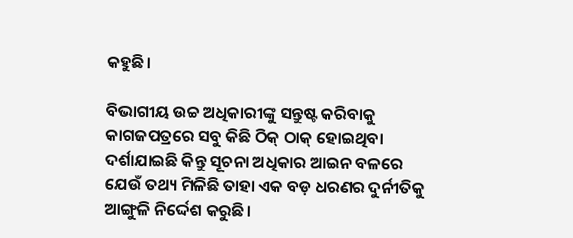କହୁଛି।

ବିଭାଗୀୟ ଉଚ୍ଚ ଅଧିକାରୀଙ୍କୁ ସନ୍ତୁଷ୍ଟ କରିବାକୁ କାଗଜପତ୍ରରେ ସବୁ କିଛି ଠିକ୍‌ ଠାକ୍‌ ହୋଇଥିବା ଦର୍ଶାଯାଇଛି କିନ୍ତୁ ସୂଚନା ଅଧିକାର ଆଇନ ବଳରେ ଯେଉଁ ତଥ୍ୟ ମିଳିଛି ତାହା ଏକ ବଡ଼ ଧରଣର ଦୁର୍ନୀତିକୁ ଆଙ୍ଗୁଳି ନିର୍ଦ୍ଦେଶ କରୁଛି।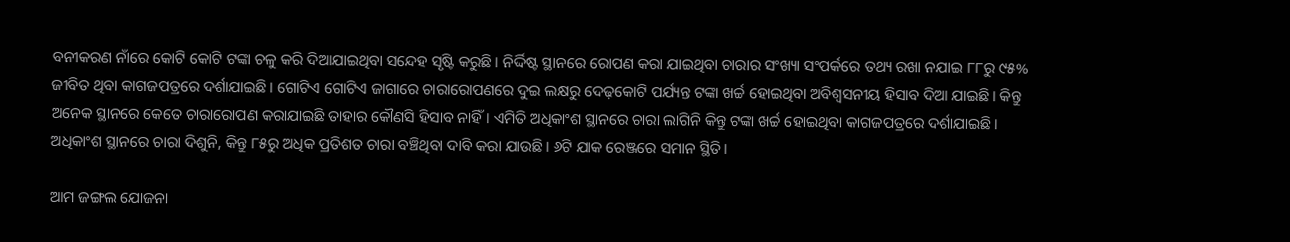ବନୀକରଣ ନାଁରେ କୋଟି କୋଟି ଟଙ୍କା ଚଳୁ କରି ଦିଆଯାଇଥିବା ସନ୍ଦେହ ସୃଷ୍ଟି କରୁଛି। ନିର୍ଦ୍ଦିଷ୍ଟ ସ୍ଥାନରେ ରୋପଣ କରା ଯାଇଥିବା ଚାରାର ସଂଖ୍ୟା ସଂପର୍କରେ ତଥ୍ୟ ରଖା ନଯାଇ ୮୮ରୁ ୯୫% ଜୀବିତ ଥିବା କାଗଜପତ୍ରରେ ଦର୍ଶାଯାଇଛି। ଗୋଟିଏ ଗୋଟିଏ ଜାଗାରେ ଚାରାରୋପଣରେ ଦୁଇ ଲକ୍ଷରୁ ଦେଢ଼କୋଟି ପର୍ଯ୍ୟନ୍ତ ଟଙ୍କା ଖର୍ଚ୍ଚ ହୋଇଥିବା ଅବିଶ୍ବସନୀୟ ହିସାବ ଦିଆ ଯାଇଛି। କିନ୍ତୁ ଅନେକ ସ୍ଥାନରେ କେତେ ଚାରାରୋପଣ କରାଯାଇଛି ତାହାର କୌଣସି ହିସାବ ନାହିଁ। ଏମିତି ଅଧିକାଂଶ ସ୍ଥାନରେ ଚାରା ଲାଗିନି କିନ୍ତୁ ଟଙ୍କା ଖର୍ଚ୍ଚ ହୋଇଥିବା କାଗଜପତ୍ରରେ ଦର୍ଶାଯାଇଛି। ଅଧିକାଂଶ ସ୍ଥାନରେ ଚାରା ଦିଶୁନି, କିନ୍ତୁ ୮୫ରୁ ଅଧିକ ପ୍ରତିଶତ ଚାରା ବଞ୍ଚିଥିବା ଦାବି କରା ଯାଉଛି। ୬ଟି ଯାକ ରେଞ୍ଜରେ ସମାନ ସ୍ଥିତି।

ଆମ ଜଙ୍ଗଲ ଯୋଜନା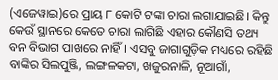(ଏଜେୱାଇ)ରେ ପ୍ରାୟ ୮ କୋଟି ଟଙ୍କା ଚାରା ଲଗାଯାଇଛି। କିନ୍ତୁ କେଉଁ ସ୍ଥାନରେ ‌କେତେ ଚାରା ଲାଗିଛି ଏହାର କୌଣସି ତଥ୍ୟ ବନ ବିଭାଗ ପାଖରେ ନାହିଁ। ଏସବୁ ଜାଗାଗୁଡ଼ିକ ମଧ୍ୟରେ ରହିଛି ବାଙ୍କିର ସିଲପୁଞ୍ଜି, ଲଙ୍ଗଳକଟା, ଖଜୁରନାଳି, ନୂଆଗାଁ,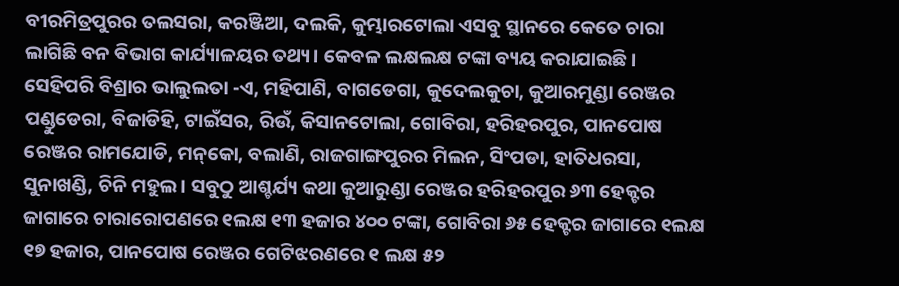ବୀରମିତ୍ରପୁରର ତଲସରା, କରଞ୍ଜିଆ, ଦଲକି, କୁମ୍ଭାରଟୋଲା ଏସବୁ ସ୍ଥାନରେ କେତେ ଚାରା ଲାଗିଛି ବନ ବିଭାଗ କାର୍ଯ୍ୟାଳୟର ତଥ୍ୟ। କେବଳ ଲକ୍ଷଲକ୍ଷ ଟଙ୍କା ବ୍ୟୟ କରାଯାଇଛି। ସେହିପରି ବିଶ୍ରାର ଭାଲୁଲତା -ଏ, ମହିପାଣି, ବାଗଡେଗା, କୁଦେଲକୁଚା, କୁଆରମୁଣ୍ଡା ରେଞ୍ଜର ପଣ୍ଡୁଡେରା, ବିଜାଡିହି, ଟାଇଁସର, ରିଉଁ, କିସାନଟୋଲା, ଗୋବିରା, ହରିହରପୁର, ପାନପୋଷ ରେଞ୍ଜର ରାମଯୋଡି, ମନ୍‌କୋ, ବଲାଣି, ରାଜଗାଙ୍ଗପୁରର ମିଲନ, ସିଂପଡା, ହାତିଧରସା, ସୁନାଖଣ୍ଡି, ଚିନି ମହୁଲ। ସବୁଠୁ ଆଶ୍ଚର୍ଯ୍ୟ କଥା କୁଆରୁଣ୍ଡା ରେଞ୍ଜର ହରିହରପୁର ୬୩ ହେକ୍ଟର ଜାଗାରେ ଚାରାରୋପଣରେ ୧ଲକ୍ଷ ୧୩ ହଜାର ୪୦୦ ଟଙ୍କା, ଗୋବିରା ୬୫ ହେକ୍ଟର ଜାଗାରେ ୧ଲକ୍ଷ ୧୭ ହଜାର, ପାନପୋଷ ରେଞ୍ଜର ଗେଟିଝରଣରେ ୧ ଲକ୍ଷ ୫୨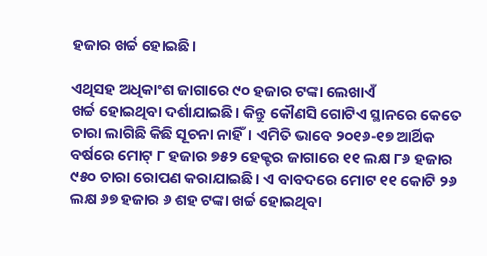ହଜାର ଖର୍ଚ୍ଚ ହୋଇଛି।

ଏଥିସହ ଅଧିକାଂଶ ଜାଗାରେ ୯୦ ହଜାର ଟଙ୍କା ଲେଖାଏଁ ଖର୍ଚ୍ଚ ‌ହୋଇଥିବା ଦର୍ଶାଯାଇଛି। କିନ୍ତୁ କୌଣସି ଗୋଟିଏ ସ୍ଥାନରେ କେତେ ଚାରା ଲାଗିଛି କିଛି ସୂଚନା ନାହିଁ। ଏମିତି ଭାବେ ୨୦୧୬-୧୭ ଆର୍ଥିକ ବର୍ଷରେ ମୋଟ୍‌ ୮ ହଜାର ୭୫୨ ହେକ୍ଟର ଜାଗାରେ ୧୧ ଲକ୍ଷ ୮୬ ହଜାର ୯୫୦ ଚାରା ରୋପଣ କରାଯାଇଛି। ଏ ବାବଦରେ ମୋଟ ୧୧ କୋଟି ୨୬ ଲକ୍ଷ ୬୭ ହଜାର ୬ ଶହ ଟଙ୍କା ଖର୍ଚ୍ଚ ହୋଇଥିବା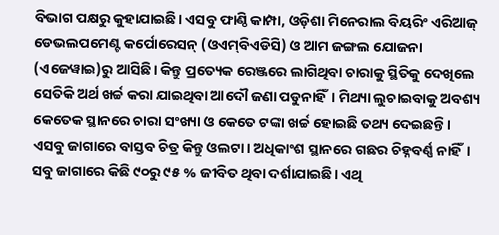ବିଭାଗ ପକ୍ଷରୁ କୁହାଯାଇଛି। ଏସବୁ ଫାଣ୍ଠି କାମ୍ପା, ଓଡ଼ିଶା ମିନେରାଲ ବିୟରିଂ ଏରିଆଜ୍‌ ଡେଭଲପମେଣ୍ଟ କର୍ପୋରେସନ୍‌ (ଓଏମ୍‌ବିଏଡିସି) ଓ ଆମ ଜଙ୍ଗଲ ଯୋଜନା (ଏଜେୱାଇ)ରୁ ଆସିଛି। କିନ୍ତୁ ପ୍ରତ୍ୟେକ ରେଞ୍ଜରେ ଲାଗିଥିବା ଚାରାକୁ ସ୍ଥିତିକୁ ଦେଖିଲେ ସେତିକି ଅର୍ଥ ଖର୍ଚ୍ଚ କରା ଯାଇଥିବା ଆଦୌ ଜଣା ପଡୁନାହିଁ। ମିଥ୍ୟା ଲୁଚାଇବାକୁ ଅବଶ୍ୟ କେତେକ ସ୍ଥାନରେ ଚାରା ସଂଖ୍ୟା ଓ କେତେ ଟଙ୍କା ଖର୍ଚ୍ଚ ହୋଇଛି ତଥ୍ୟ ଦେଇଛନ୍ତି। ଏସବୁ ଜାଗାରେ ବାସ୍ତବ ଚିତ୍ର କିନ୍ତୁ ଓଲଟା। ଅଧିକାଂଶ ସ୍ଥାନରେ ଗଛର ଚିହ୍ନବର୍ଣ୍ଣ ନାହିଁ। ସବୁ ଜାଗାରେ କିଛି ୯୦ରୁ ୯୫ % ଜୀବିତ ଥିବା ଦର୍ଶାଯାଇଛି। ଏଥି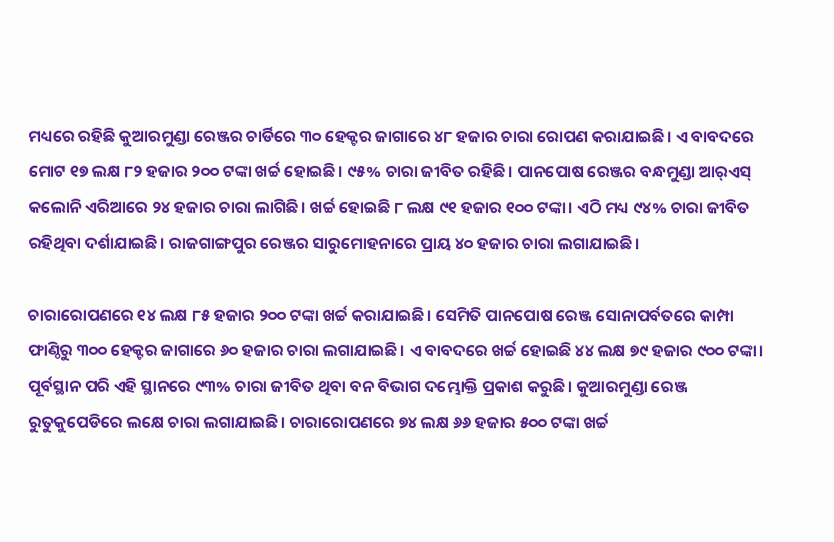ମଧ୍ୟରେ ରହିଛି କୁଆରମୁଣ୍ଡା ରେଞ୍ଜର ଚାର୍ଡିରେ ୩୦ ହେକ୍ଟର ଜାଗାରେ ୪୮ ହଜାର ଚାରା ରୋପଣ କରାଯାଇଛି। ଏ ବାବଦରେ ମୋଟ ୧୭ ଲକ୍ଷ ୮୨ ହଜାର ୨୦୦ ଟଙ୍କା ଖର୍ଚ୍ଚ ‌ହୋଇଛି। ୯୫% ଚାରା ଜୀବିତ ରହିଛି। ପାନପୋଷ ରେଞ୍ଜର ବନ୍ଧମୁଣ୍ଡା ଆର୍‌ଏସ୍‌ କଲୋନି ଏରିଆରେ ୨୪ ହଜାର ଚାରା ଲାଗିଛି। ଖର୍ଚ୍ଚ ହୋଇଛି ୮ ଲକ୍ଷ ୯୧ ହଜାର ୧୦୦ ଟଙ୍କା। ଏଠି ମଧ୍ୟ ୯୪% ଚାରା ଜୀବିତ ରହିଥିବା ଦର୍ଶାଯାଇଛି। ରାଜଗାଙ୍ଗପୁର ରେଞ୍ଜର ସାରୁମୋହନାରେ ପ୍ରାୟ ୪୦ ହଜାର ଚାରା ଲଗାଯାଇଛି।

ଚାରାରୋପଣରେ ୧୪ ଲକ୍ଷ ୮୫ ହଜାର ୨୦୦ ଟଙ୍କା ଖର୍ଚ୍ଚ କରାଯାଇଛି। ସେମିତି ପାନପୋଷ ରେଞ୍ଜ ସୋନାପର୍ବତରେ କାମ୍ପା ଫାଣ୍ଠିରୁ ୩୦୦ ହେକ୍ଟର ଜାଗାରେ ୬୦ ହଜାର ଚାରା ଲଗାଯାଇଛି। ଏ ବାବଦରେ ଖର୍ଚ୍ଚ ହୋଇଛି ୪୪ ଲକ୍ଷ ୭୯ ହଜାର ୯୦୦ ଟଙ୍କା। ପୂର୍ବସ୍ଥାନ ପରି ଏହି ସ୍ଥାନରେ ୯୩% ଚାରା ଜୀବିତ ଥିବା ବନ ବିଭାଗ ଦମ୍ଭୋକ୍ତି ପ୍ରକାଶ କରୁଛି। କୁଆରମୁଣ୍ଡା ରେଞ୍ଜ ରୁତୁକୁପେଡିରେ ଲକ୍ଷେ ଚାରା ଲଗାଯାଇଛି। ଚାରାରୋପଣରେ ୭୪ ଲକ୍ଷ ୬୬ ହଜାର ୫୦୦ ଟଙ୍କା ଖର୍ଚ୍ଚ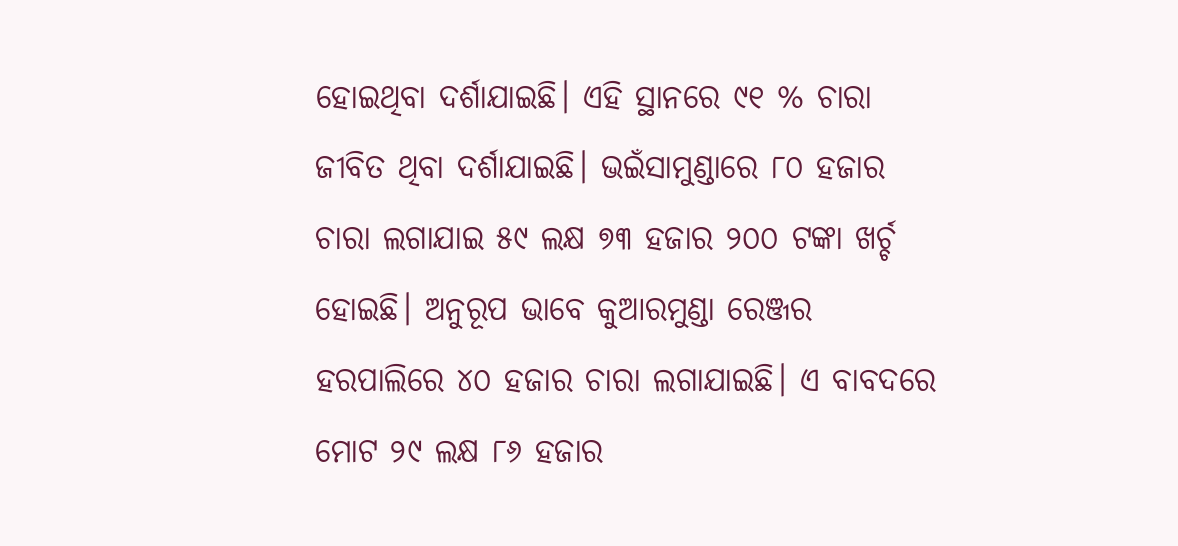ହୋଇଥିବା ଦର୍ଶାଯାଇଛି। ଏହି ସ୍ଥାନରେ ୯୧ % ଚାରା ଜୀବିତ ଥିବା ଦର୍ଶାଯାଇଛି। ଭଇଁସାମୁଣ୍ଡାରେ ୮୦ ହଜାର ଚାରା ଲଗାଯାଇ ୫୯ ଲକ୍ଷ ୭୩ ହଜାର ୨୦୦ ଟଙ୍କା ଖର୍ଚ୍ଚ ହୋଇଛି। ଅନୁରୂପ ଭାବେ କୁଆରମୁଣ୍ଡା ରେଞ୍ଜର ହରପାଲିରେ ୪୦ ହଜାର ଚାରା ଲଗାଯାଇଛି। ଏ ବାବଦରେ ମୋଟ ୨୯ ଲକ୍ଷ ୮୬ ହଜାର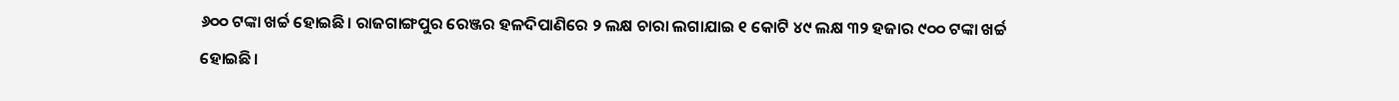୬୦୦ ଟଙ୍କା ଖର୍ଚ୍ଚ ହୋଇଛି। ରାଜଗାଙ୍ଗପୁର ରେଞ୍ଜର ହଳଦିପାଣିରେ ୨ ଲକ୍ଷ ଚାରା ଲଗାଯାଇ ୧ କୋଟି ୪୯ ଲକ୍ଷ ୩୨ ହଜାର ୯୦୦ ଟଙ୍କା ଖର୍ଚ୍ଚ ହୋଇଛି।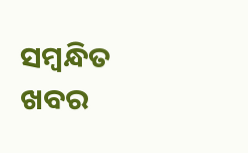ସମ୍ବନ୍ଧିତ ଖବର